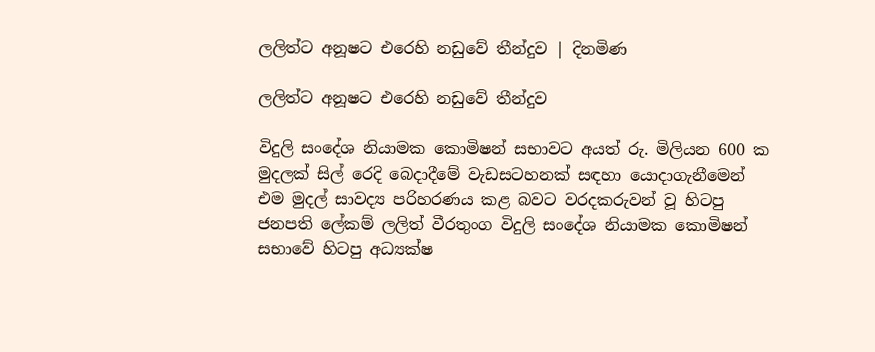ලලිත්ට අනූෂට එරෙහි නඩුවේ තීන්දුව | දිනමිණ

ලලිත්ට අනූෂට එරෙහි නඩුවේ තීන්දුව

විදුලි සංදේශ නියාමක කොමිෂන් සභාවට අයත් රු. මිලියන 600 ක මුදලක් සිල් රෙදි බෙදාදීමේ වැඩසටහනක් සඳහා යොදාගැනීමෙන් එම මුදල් සාවද්‍ය පරිහරණය කළ බවට වරදකරුවන් වූ හිටපු ජනපති ලේකම් ලලිත් වීරතුංග විදුලි සංදේශ නියාමක කොමිෂන් සභාවේ හිටපු අධ්‍යක්ෂ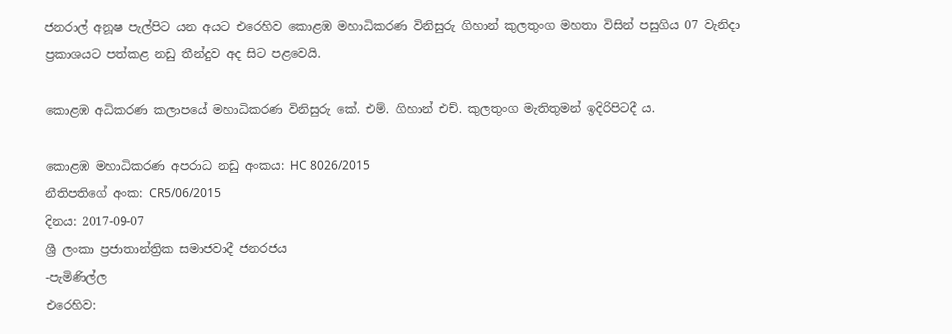ජනරාල් අනූෂ පැල්පිට යන අයට එරෙහිව කොළඹ මහාධිකරණ විනිසුරු ගිහාන් කුලතුංග මහතා විසින් පසුගිය 07 වැනිදා ප්‍රකාශයට පත්කළ නඩු තීන්දුව අද සිට පළවෙයි.

කොළඹ අධිකරණ කලාපයේ මහාධිකරණ විනිසුරු කේ. එම්. ගිහාන් එච්. කුලතුංග මැතිතුමන් ඉදිරිපිටදී ය.

කොළඹ මහාධිකරණ අපරාධ නඩු අංකය: HC 8026/2015
නීතිපතිගේ අංක: CR5/06/2015
දිනය: 2017-09-07
ශ්‍රී ලංකා ප්‍රජාතාන්ත්‍රික සමාජවාදී ජනරජය
-පැමිණිල්ල
එරෙහිව: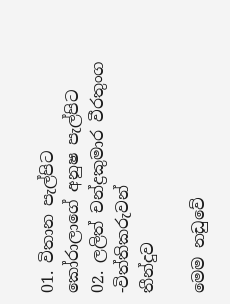01. විතාන පැල්පිට කෝරාලාගේ අනුෂ පැල්පිට
02. ලලිත් චන්ද්‍රකුමාර වීරතුංග
-විත්තිකරුවන්
තීන්දුව

මෙම නඩුවේ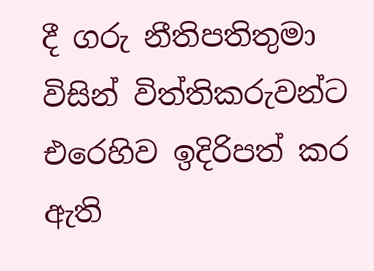දී ගරු නීතිපතිතුමා විසින් විත්තිකරුවන්ට එරෙහිව ඉදිරිපත් කර ඇති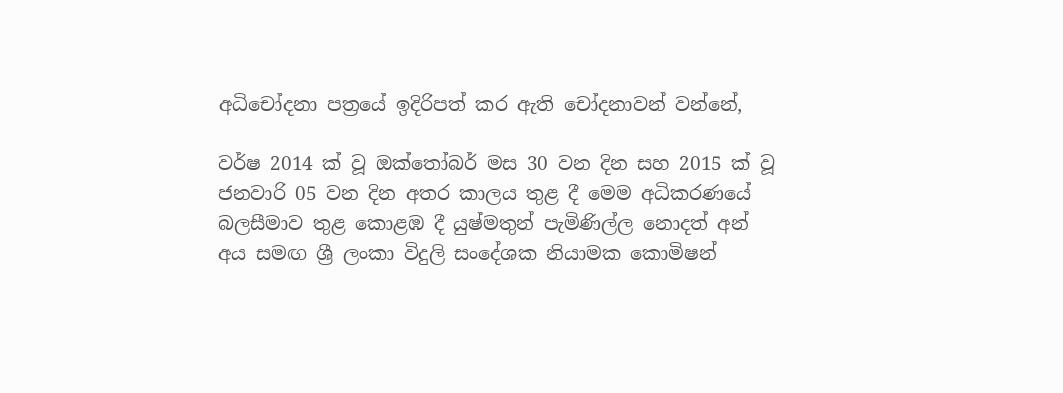අධිචෝදනා පත්‍රයේ ඉදිරිපත් කර ඇති චෝදනාවන් ‍වන්නේ,

වර්ෂ 2014 ක් වූ ඔක්තෝබර් මස 30 වන දින සහ 2015 ක් වූ ජනවාරි 05 වන දින අතර කාලය තුළ දී මෙම අධිකරණයේ බලසීමාව තුළ කොළඹ දී යුෂ්මතුන් පැමිණිල්ල නොදත් අන් අය සමඟ ශ්‍රී ලංකා විදුලි සංදේශක නියාමක කොමිෂන්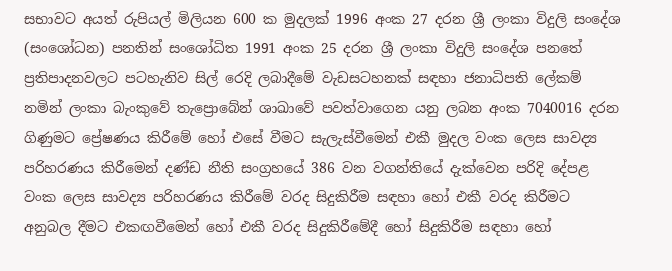සභාවට අයත් රුපියල් මිලියන 600 ක මුදලක් 1996 අංක 27 දරන ශ්‍රී ලංකා විදුලි සංදේශ (සංශෝධන) පනතින් සංශෝධිත 1991 අංක 25 දරන ශ්‍රී ලංකා විදුලි සංදේශ පනතේ ප්‍රතිපාදනවලට පටහැනිව සිල් රෙදි ලබාදීමේ වැඩසටහනක් සඳහා ජනාධිපති ලේකම් නමින් ලංකා බැංකුවේ තැප්‍රොබේන් ශාඛාවේ පවත්වාගෙන යනු ලබන අංක 7040016 දරන ගිණුමට ප්‍රේෂණය කිරීමේ හෝ එසේ වීමට සැලැස්වීමෙන් එකී මුදල වංක ලෙස සාවද්‍ය පරිහරණය කිරීමෙන් දණ්ඩ නීති සංග්‍රහයේ 386 වන වගන්තියේ දැක්වෙන පරිදි දේපළ වංක ලෙස සාවද්‍ය පරිහරණය කිරීමේ වරද සිදුකිරීම සඳහා හෝ එකී වරද කිරීමට අනුබල දීමට එකඟවීමෙන් හෝ එකී වරද සිදුකිරීමේදී හෝ සිදුකිරීම සඳහා හෝ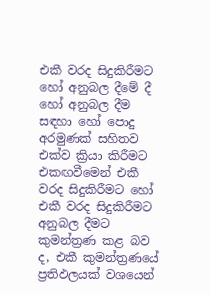එකී වරද සිදුකිරීමට හෝ අනුබල දීමේ දී හෝ අනුබල දීම සඳහා හෝ පොදු අරමුණක් සහිතව එක්ව ක්‍රියා කිරීමට එකඟවීමෙන් එකී වරද සිදුකිරීමට හෝ එකී වරද සිදුකිරීමට අනුබල දීමට කුමන්ත්‍රණ කළ බව ද, එකී කුමන්ත්‍රණයේ ප්‍රතිඵලයක් වශයෙන්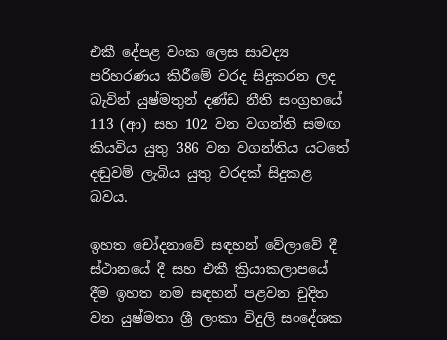එකී දේපළ වංක ලෙස සාවද්‍ය පරිහරණය කිරීමේ වරද සිදුකරන ලද බැවින් යුෂ්මතුන් දණ්ඩ නීති සංග්‍රහයේ 113 (ආ) සහ 102 වන වගන්ති සමඟ කියවිය යුතු 386 වන වගන්තිය යටතේ දඬුවම් ලැබිය යුතු වරදක් සිදුකළ බවය.

ඉහත චෝදනාවේ සඳහන් වේලාවේ දී ස්ථානයේ දී සහ එකී ක්‍රියාකලාපයේ දීම ඉහත නම සඳහන් පළවන චුදිත වන යුෂ්මතා ශ්‍රී ලංකා විදුලි සංදේශක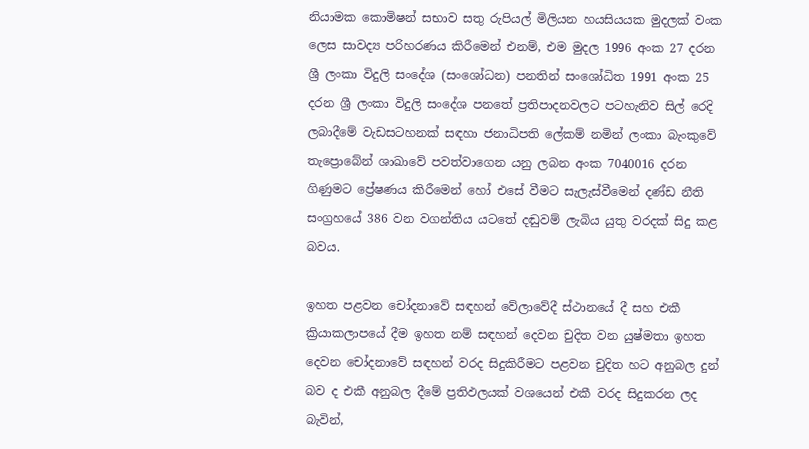නියාමක කොමිෂන් සභාව සතු රුපියල් මිලියන හයසියයක මුදලක් වංක ලෙස සාවද්‍ය පරිහරණය කිරීමෙන් එනම්, එම මුදල 1996 අංක 27 දරන ශ්‍රී ලංකා විදුලි සංදේශ (ස‍ංශෝධන) පනතින් සංශෝධිත 1991 අංක 25 දරන ශ්‍රී ලංකා විදුලි සංදේශ පනතේ ප්‍රතිපාදනවලට පටහැනිව සිල් රෙදි ලබාදීමේ වැඩසටහනක් සඳහා ජනාධිපති ලේකම් නමින් ලංකා බැංකුවේ තැප්‍රොබේන් ශාඛාවේ පවත්වාගෙන යනු ලබන අංක 7040016 දරන ගිණුමට ප්‍රේෂණය කිරීමෙන් හෝ එසේ වීමට සැලැස්වීමෙන් දණ්ඩ නීති සංග්‍රහයේ 386 වන වගන්තිය යටතේ දඬුවම් ලැබිය යුතු වරදක් සිදු කළ බවය.

ඉහත පළවන චෝදනාවේ සඳහන් වේලාවේදී ස්ථානයේ දී සහ එකී ක්‍රියාකලාපයේ දීම ඉහත නම් සඳහන් දෙවන චුදිත වන යුෂ්මතා ඉහත දෙවන චෝදනාවේ සඳහන් වරද සිදුකිරීමට පළවන චුදිත හට අනුබල දුන් බව ද එකී අනුබල දීමේ ප්‍රතිඵලයක් වශයෙන් එකී වරද සිදුකරන ලද බැවින්,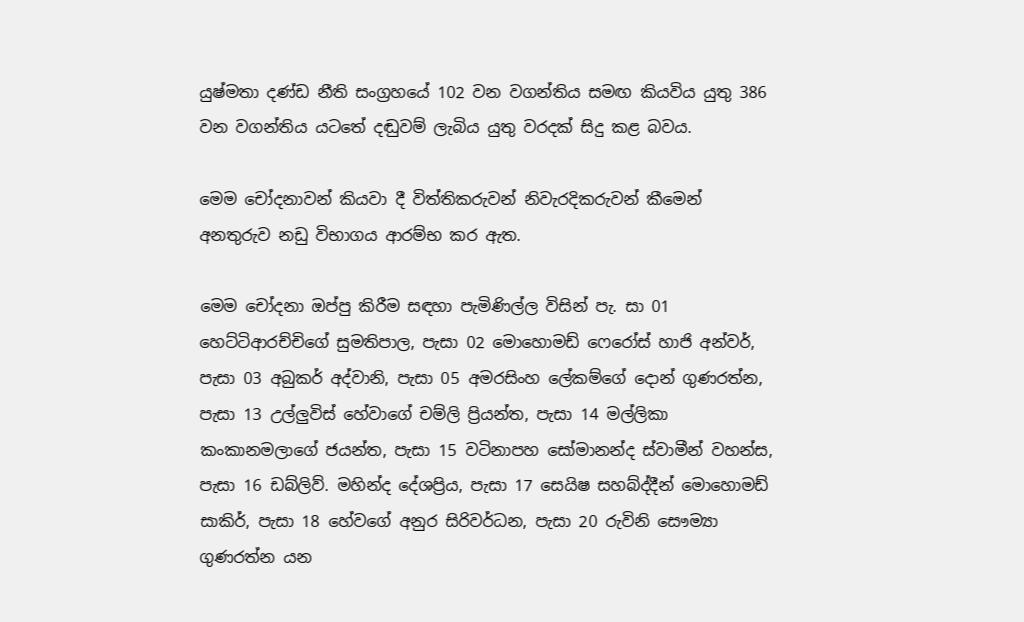යුෂ්මතා දණ්ඩ නීති සංග්‍රහයේ 102 වන වගන්තිය සමඟ කියවිය යුතු 386 වන වගන්තිය යටතේ දඬුවම් ලැබිය යුතු වරදක් සිදු කළ බවය.

මෙම චෝදනාවන් කියවා දී විත්තිකරුවන් නිවැරදිකරුවන් කීමෙන් අනතුරුව නඩු විභාගය ආරම්භ කර ඇත.

මෙම චෝදනා ඔප්පු කිරීම සඳහා පැමිණිල්ල විසින් පැ. සා 01 හෙට්ටිආරච්චිගේ සුමතිපාල, පැසා 02 මොහොමඩ් ෆෙරෝස් හාජි අන්වර්, පැසා 03 අබුකර් අද්වානි, පැසා 05 අමරසිංහ ලේකම්ගේ දොන් ගුණරත්න, පැසා 13 උල්ලුවිස් හේවාගේ චම්ලි ප්‍රියන්ත, පැසා 14 මල්ලිකා කංකානමලාගේ ජයන්ත, පැසා 15 වටිනාපහ සෝමානන්ද ස්වාමීන් වහන්ස, පැසා 16 ඩබ්ලිව්. මහින්ද දේශප්‍රිය, පැසා 17 සෙයිෂ සහබ්ද්දීන් මොහොමඩ් සාකිර්, පැසා 18 හේවගේ අනුර සිරිවර්ධන, පැසා 20 රුවිනි සෞම්‍යා ගුණරත්න යන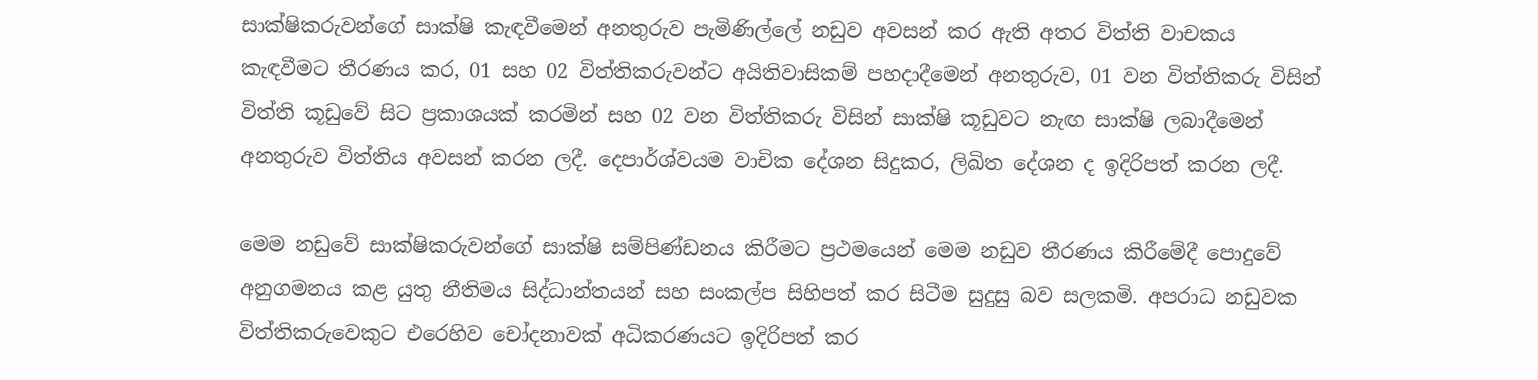සාක්ෂිකරුවන්ගේ සාක්ෂි කැඳවීමෙන් අනතුරුව පැමිණිල්ලේ නඩුව අවසන් කර ඇති අතර විත්ති වාචකය කැඳවීමට තීරණය කර, 01 සහ 02 විත්තිකරුවන්ට අයිතිවාසිකම් පහදාදීමෙන් අනතුරුව, 01 වන විත්තිකරු විසින් විත්ති කූඩුවේ සිට ප්‍රකාශයක් කරමින් සහ 02 වන විත්තිකරු විසින් සාක්ෂි කූඩුවට නැඟ සාක්ෂි ලබාදීමෙන් අනතුරුව විත්තිය අවසන් කරන ලදී. දෙපාර්ශ්වයම වාචික දේශන සිදුකර, ලිඛිත දේශන ද ඉදිරිපත් කරන ලදී.

මෙම නඩුවේ සාක්ෂිකරුවන්ගේ සාක්ෂි සම්පිණ්ඩනය කිරීමට ප්‍රථමයෙන් මෙම නඩුව තීරණය කිරීමේදී පොදුවේ අනුගමනය කළ යුතු නීතිමය සිද්ධාන්තයන් සහ සංකල්ප සිහිපත් කර සිටීම සුදුසු බව සලකමි. අපරාධ නඩුවක විත්තිකරුවෙකුට එරෙහිව චෝදනාවක් අධිකරණයට ඉදිරිපත් කර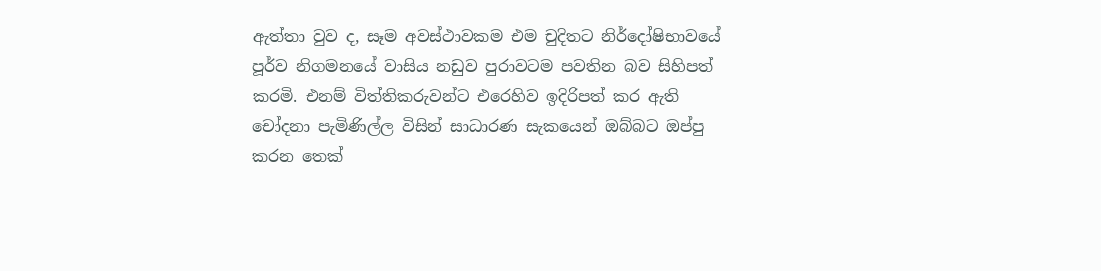ඇත්තා වුව ද, සෑම අවස්ථාවකම එම චුදිතට නිර්දෝෂිභාවයේ පූර්ව නිගමනයේ වාසිය නඩුව පුරාවටම පවතින බව සිහිපත් කරමි. එනම් විත්තිකරුවන්ට එරෙහිව ඉදිරිපත් කර ඇති චෝදනා පැමිණිල්ල විසින් සාධාරණ සැකයෙන් ඔබ්බට ඔප්පු කරන තෙක්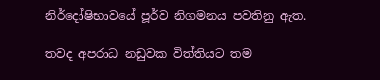නිර්දෝෂිභාවයේ පූර්ව නිගමනය පවතිනු ඇත.

තවද අපරාධ නඩුවක විත්තියට තම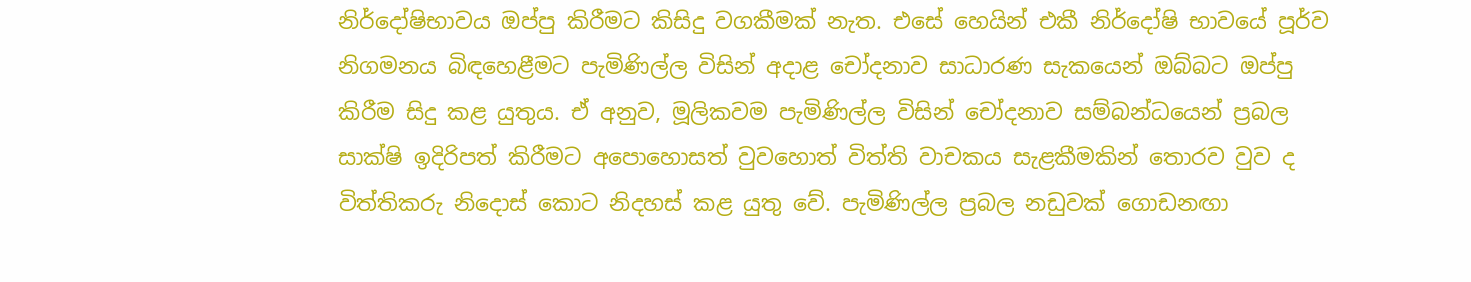නිර්දෝෂිභාවය ඔප්පු කිරීමට කිසිදු වගකීමක් නැත. එසේ හෙයින් එකී ‍නිර්දෝෂි භාවයේ පූර්ව නිගමනය බිඳහෙළීමට පැමිණිල්ල විසින් අදාළ චෝදනාව සාධාරණ සැකයෙන් ඔබ්බට ඔප්පු කිරීම සිදු කළ යුතුය. ඒ අනුව, මූලිකවම පැමිණිල්ල විසින් චෝදනාව සම්බන්ධයෙන් ප්‍රබල සාක්ෂි ඉදිරිපත් කිරීමට අපොහොසත් වුවහොත් විත්ති වාචකය සැළකීමකින් තොරව වුව ද විත්තිකරු නිදොස් කොට නිදහස් කළ යුතු වේ. පැමිණිල්ල ප්‍රබල නඩුවක් ගොඩනඟා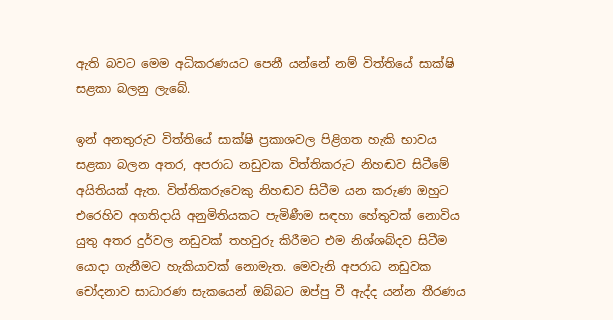ඇති බවට මෙම අධිකරණයට පෙනී යන්නේ නම් විත්තියේ සාක්ෂි සළකා බලනු ලැබේ.

ඉන් අනතුරුව විත්තියේ සාක්ෂි ප්‍රකාශවල පිළිගත හැකි භාවය සළකා බලන අතර, අපරාධ නඩුවක විත්තිකරුට නිහඬව සිටීමේ අයිතියක් ඇත. විත්තිකරුවෙකු නිහඬව සිටීම යන කරුණ ඔහුට එරෙහිව අගතිදායි අනුමිතියකට පැමිණීම සඳහා හේතුවක් නොවිය යුතු අතර දුර්වල නඩුවක් තහවුරු කිරීමට එම නිශ්ශබ්දව සිටීම යොදා ගැනීමට හැකියාවක් නොමැත. මෙවැනි ‍අපරාධ නඩුවක චෝදනාව සාධාරණ සැකයෙන් ඔබ්බට ඔප්පු වී ඇද්ද යන්න තීරණය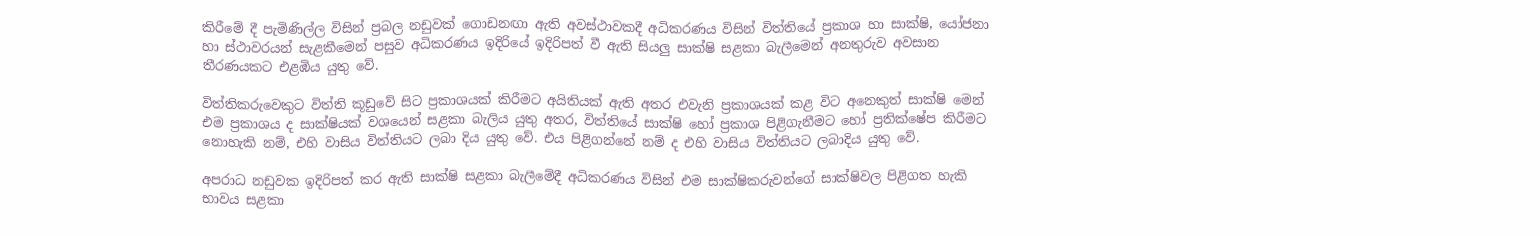කිරීමේ දී පැමිණිල්ල විසින් ප්‍රබල නඩුවක් ගොඩනඟා ඇති අවස්ථාවකදී අධිකරණය විසින් විත්තියේ ප්‍රකාශ හා සාක්ෂි, යෝජනා හා ස්ථාවරයන් සැළකීමෙන් පසුව අධිකරණය ඉදිරියේ ඉදිරිපත් වී ඇති සියලු සාක්ෂි සළකා බැලීමෙන් අනතුරුව අවසාන තීරණයකට එළඹිය යුතු වේ.

විත්තිකරුවෙකුට විත්ති කූඩුවේ සිට ප්‍රකාශයක් කිරීමට අයිතියක් ඇති අතර එවැනි ප්‍රකාශයක් කළ විට අනෙකුත් සාක්ෂි මෙන් එම ප්‍රකාශය ද සාක්ෂියක් වශයෙන් සළකා බැලිය යුතු අතර, විත්තියේ සාක්ෂි හෝ ප්‍රකාශ පිළිගැනීමට හෝ ප්‍රතික්ෂේප කිරීමට නොහැකි නම්, එහි වාසිය විත්තියට ලබා දිය යුතු වේ. එය පිළිගන්නේ නම් ද එහි වාසිය විත්තියට ලබාදිය යුතු වේ.

අපරාධ නඩුවක ඉදිරිපත් කර ඇති සාක්ෂි සළකා බැලීමේදී අධිකරණය විසින් එම සාක්ෂිකරුවන්ගේ සාක්ෂිවල පිළිගත හැකි භාවය සළකා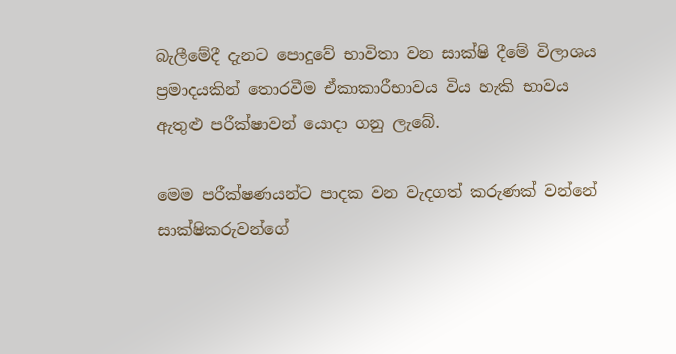බැලීමේදී දැනට පොදුවේ භාවිතා වන සාක්ෂි දීමේ විලාශය ප්‍රමාදයකින් තොරවීම ඒකාකාරීභාවය විය හැකි භාවය ඇතුළු පරීක්ෂාවන් යොදා ගනු ලැබේ.

මෙම පරීක්ෂණයන්ට පාදක වන වැදගත් කරුණක් වන්නේ සාක්ෂිකරුවන්ගේ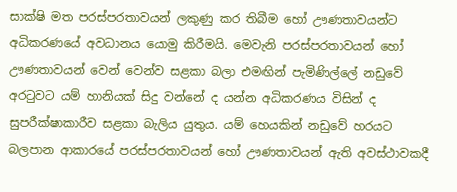සාක්ෂි මත පරස්පරතාවයන් ලකුණු කර තිබීම හෝ ඌණතාවයන්ට අධිකරණයේ අවධානය යොමු කිරීමයි. මෙවැනි පරස්පරතාවයන් හෝ ඌණතාවයන් වෙන් වෙන්ව සළකා බලා එමඟින් පැමිණිල්ලේ නඩුවේ අරටුවට යම් හානියක් සිදු වන්නේ ද යන්න අධිකරණය විසින් ද සුපරීක්ෂාකාරීව සළකා බැලිය යුතුය. යම් හෙයකින් නඩුවේ හරයට බලපාන ආකාරයේ පරස්පරතාවයන් හෝ ඌණතාවයන් ඇති අවස්ථාවකදී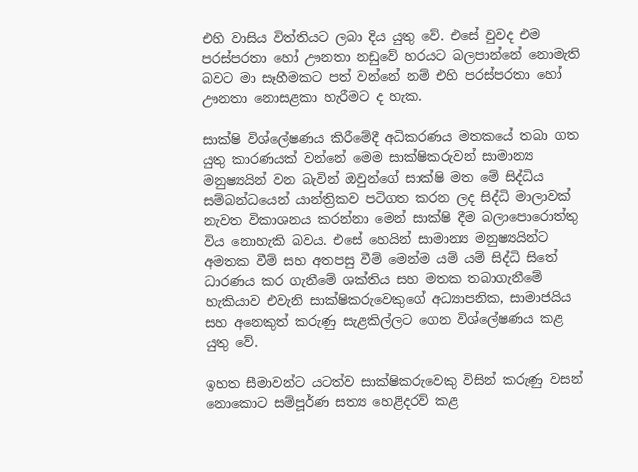එහි වාසිය විත්තියට ලබා දිය යුතු වේ. එසේ වුවද එම පරස්පරතා හෝ ඌනතා නඩුවේ හරයට බලපාන්නේ නොමැති බවට මා සෑහීමකට පත් වන්නේ නම් එහි පරස්පරතා හෝ ඌනතා නොසළකා හැරීමට ද හැක.

සාක්ෂි විශ්ලේෂණය කිරීමේදී අධිකරණය මතකයේ තබා ගත යුතු කාරණයක් වන්නේ මෙම සාක්ෂිකරුවන් සාමාන්‍ය මනුෂ්‍යයින් වන බැවින් ඔවුන්ගේ සාක්ෂි මත මේ සිද්ධිය සම්බන්ධයෙන් යාන්ත්‍රිකව පටිගත කරන ලද සිද්ධි මාලාවක් නැවත විකාශනය කරන්නා මෙන් සාක්ෂි දීම බලාපොරොත්තු විය නොහැකි බවය. එසේ හෙයින් සාමාන්‍ය මනුෂ්‍යයින්ට අමතක වීම් සහ අතපසු වීම් මෙන්ම යම් යම් සිද්ධි සිතේ ධාරණය කර ගැනීමේ ශක්තිය සහ මතක තබාගැනීමේ හැකියාව එවැනි සාක්ෂිකරුවෙකුගේ අධ්‍යාපනික, සාමාජයිය සහ අනෙකුත් කරුණු සැළකිල්ලට ගෙන විශ්ලේෂණය කළ යුතු වේ.

ඉහත සීමාවන්ට යටත්ව සාක්ෂිකරුවෙකු විසින් කරුණු වසන් නොකොට සම්පූර්ණ සත්‍ය හෙළිදරව් කළ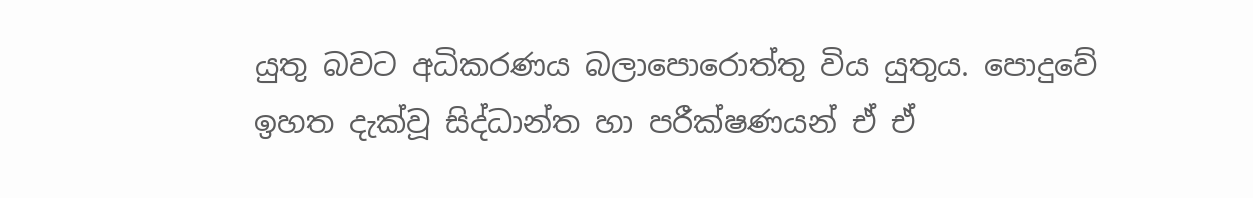යුතු බවට අධිකරණය බලාපොරොත්තු විය යුතුය. පොදුවේ ඉහත දැක්වූ සිද්ධාන්ත හා පරීක්ෂණයන් ඒ ඒ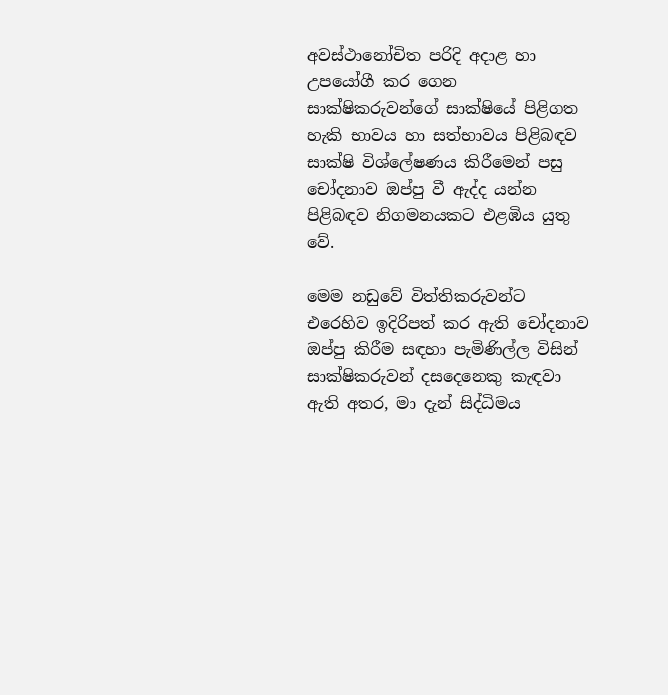අවස්ථානෝචිත පරිදි අදාළ හා උපයෝගී කර ගෙන සාක්ෂිකරුවන්ගේ සාක්ෂියේ පිළිගත හැකි භාවය හා සත්භාවය පිළිබඳව සාක්ෂි විශ්ලේෂණය කිරීමෙන් පසු චෝදනාව ඔප්පු වී ඇද්ද යන්න පිළිබඳව නිගමනයකට එළඹිය යුතු වේ.

මෙම නඩුවේ විත්තිකරුවන්ට එරෙහිව ඉදිරිපත් කර ඇති චෝදනාව ඔප්පු කිරීම සඳහා පැමිණිල්ල විසින් සාක්ෂිකරුවන් දසදෙනෙකු කැඳවා ඇති අතර, මා දැන් සිද්ධිමය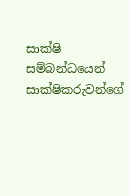සාක්ෂි සම්බන්ධයෙන් සාක්ෂිකරුවන්ගේ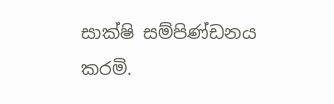සාක්ෂි සම්පිණ්ඩනය කරමි.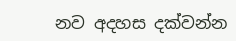නව අදහස දක්වන්න